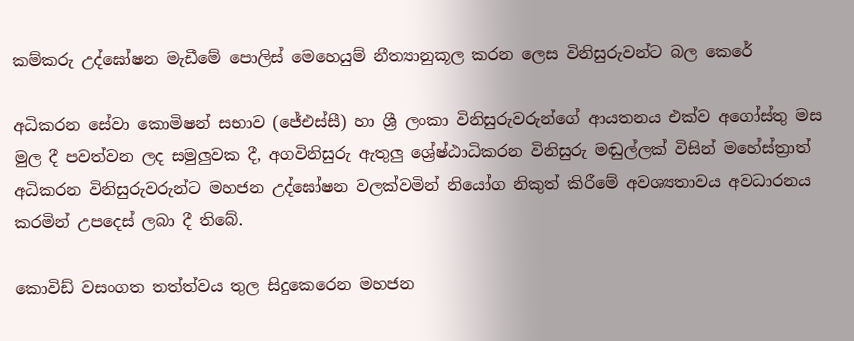කම්කරු උද්ඝෝෂන මැඩීමේ පොලිස් මෙහෙයුම් නීත්‍යානුකූල කරන ලෙස විනිසුරුවන්ට බල කෙරේ

අධිකරන සේවා කොමිෂන් සභාව (ජේඑස්සී) හා ශ්‍රී ලංකා විනිසුරුවරුන්ගේ ආයතනය එක්ව අගෝස්තු මස මුල දී පවත්වන ලද සමුලුවක දී, අගවිනිසුරු ඇතුලු ශ්‍රේෂ්ඨාධිකරන විනිසුරු මඬුල්ලක් විසින් මහේස්ත්‍රාත් අධිකරන විනිසුරුවරුන්ට මහජන උද්ඝෝෂන වලක්වමින් නියෝග නිකුත් කිරීමේ අවශ්‍යතාවය අවධාරනය කරමින් උපදෙස් ලබා දී තිබේ.

කොවිඩ් වසංගත තත්ත්වය තුල සිදුකෙරෙන මහජන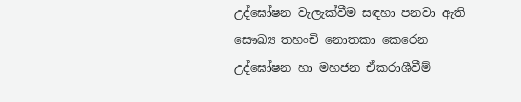උද්ඝෝෂන වැලැක්වීම සඳහා පනවා ඇති සෞඛ්‍ය තහංචි නොතකා කෙරෙන උද්ඝෝෂන හා මහජන ඒකරාශීවීම්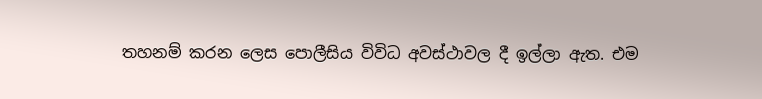තහනම් කරන ලෙස පොලීසිය විවිධ අවස්ථාවල දී ඉල්ලා ඇත. එම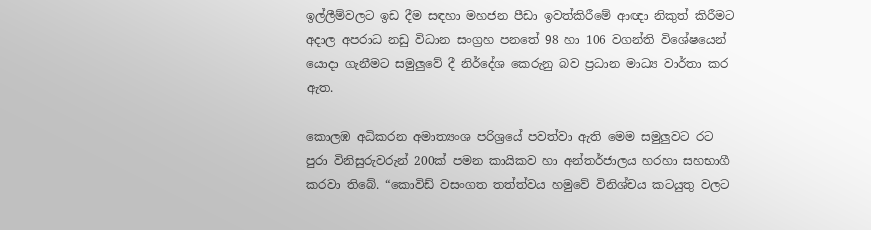ඉල්ලීම්වලට ඉඩ දීම සඳහා මහජන පීඩා ඉවත්කිරීමේ ආඥා නිකුත් කිරීමට අදාල අපරාධ නඩු විධාන සංග්‍රහ පනතේ 98 හා 106 වගන්ති විශේෂයෙන් යොදා ගැනීමට සමුලුවේ දී නිර්දේශ කෙරුනු බව ප්‍රධාන මාධ්‍ය වාර්තා කර ඇත.

කොලඹ අධිකරන අමාත්‍යංශ පරිශ්‍රයේ පවත්වා ඇති මෙම සමුලුවට රට පුරා විනිසුරුවරුන් 200ක් පමන කායිකව හා අන්තර්ජාලය හරහා සහභාගී කරවා තිබේ. “කොවිඩ් වසංගත තත්ත්වය හමුවේ විනිශ්චය කටයුතු වලට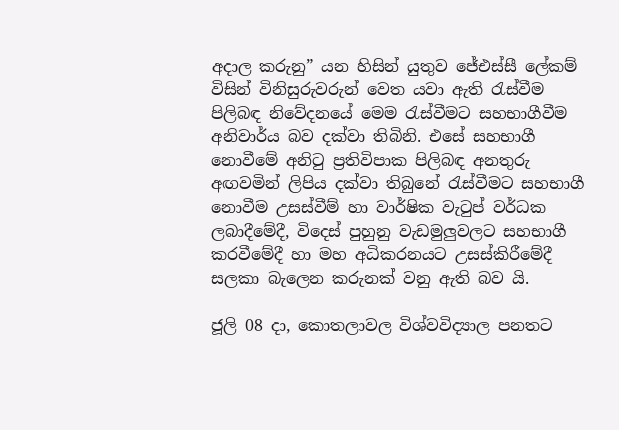අදාල කරුනු” යන හිසින් යුතුව ජේඑස්සී ලේකම් විසින් විනිසුරුවරුන් වෙත යවා ඇති රැස්වීම පිලිබඳ නිවේදනයේ මෙම රැස්වීමට සහභාගීවීම අනිවාර්ය බව දක්වා තිබිනි. එසේ සහභාගී නොවීමේ අනිටු ප්‍රතිවිපාක පිලිබඳ අනතුරු අඟවමින් ලිපිය දක්වා තිබුනේ රැස්වීමට සහභාගී නොවීම උසස්වීම් හා වාර්ෂික වැටුප් වර්ධක ලබාදීමේදී, විදෙස් පුහුනු වැඩමුලුවලට සහභාගී කරවීමේදී හා මහ අධිකරනයට උසස්කිරීමේදී සලකා බැලෙන කරුනක් වනු ඇති බව යි.

ජූලි 08 දා, කොතලාවල විශ්වවිද්‍යාල පනතට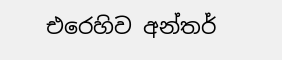එරෙහිව අන්තර්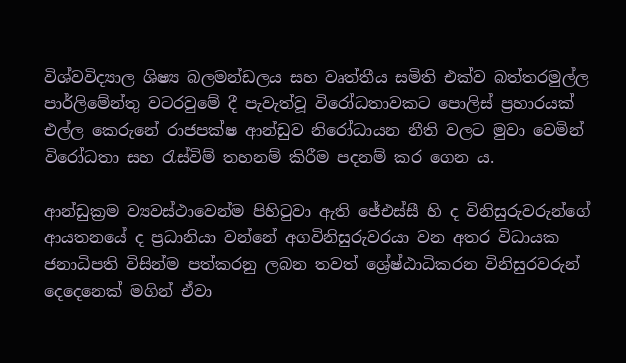විශ්වවිද්‍යාල ශිෂ්‍ය බලමන්ඩලය සහ වෘත්තීය සමිති එක්ව බත්තරමුල්ල පාර්ලිමේන්තු වටරවුමේ දී පැවැත්වූ විරෝධතාවකට පොලිස් ප්‍රහාරයක් එල්ල කෙරුනේ රාජපක්ෂ ආන්ඩුව නිරෝධායන නීති වලට මුවා වෙමින් විරෝධතා සහ රැස්විම් තහනම් කිරීම පදනම් කර ගෙන ය.

ආන්ඩුක්‍රම ව්‍යවස්ථාවෙන්ම පිහිටුවා ඇති ජේඑස්සී හි ද විනිසුරුවරුන්ගේ ආයතනයේ ද ප්‍රධානියා වන්නේ අගවිනිසුරුවරයා වන අතර විධායක ජනාධිපති විසින්ම පත්කරනු ලබන තවත් ශ්‍රේෂ්ඨාධිකරන විනිසුරවරුන් දෙදෙනෙක් මගින් ඒවා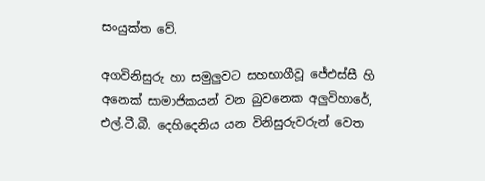සංයුක්ත වේ.

අගවිනිසුරු හා සමුලුවට සහභාගීවූ ජේඑස්සී හි අනෙක් සාමාජිකයන් වන බුවනෙක අලුවිහාරේ, එල්.ටී.බී. දෙහිදෙනිය යන විනිසුරුවරුන් වෙත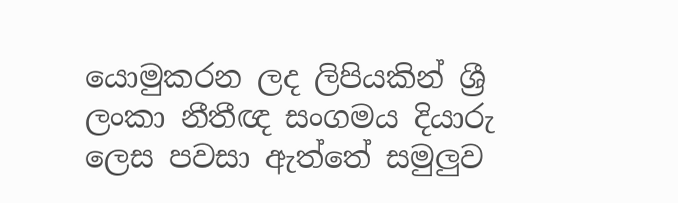යොමුකරන ලද ලිපියකින් ශ්‍රී ලංකා නීතීඥ සංගමය දියාරු ලෙස පවසා ඇත්තේ සමුලුව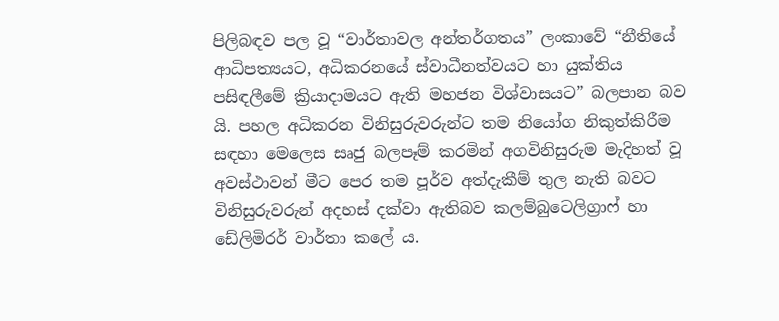පිලිබඳව පල වූ “වාර්තාවල අන්තර්ගතය” ලංකාවේ “නීතියේ ආධිපත්‍යයට, අධිකරනයේ ස්වාධීනත්වයට හා යුක්තිය පසිඳලීමේ ක්‍රියාදාමයට ඇති මහජන විශ්වාසයට” බලපාන බව යි. පහල අධිකරන විනිසුරුවරුන්ට තම නියෝග නිකුත්කිරීම සඳහා මෙලෙස සෘජු බලපෑම් කරමින් අගවිනිසුරුම මැදිහත් වූ අවස්ථාවන් මීට පෙර තම පූර්ව අත්දැකීම් තුල නැති බවට විනිසුරුවරුන් අදහස් දක්වා ඇතිබව කලම්බුටෙලිග්‍රාෆ් හා ඩේලිමිරර් වාර්තා කලේ ය.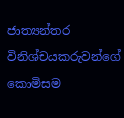ජාත්‍යන්තර විනිශ්චයකරුවන්ගේ කොමිසම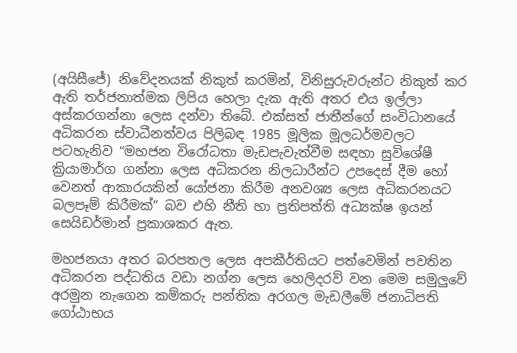(අයිසීජේ) නිවේදනයක් නිකුත් කරමින්, විනිසුරුවරුන්ට නිකුත් කර ඇති තර්ජනාත්මක ලිපිය හෙලා දැක ඇති අතර එය ඉල්ලා අස්කරගන්නා ලෙස දන්වා තිබේ. එක්සත් ජාතීන්ගේ සංවිධානයේ අධිකරන ස්වාධීනත්වය පිලිබඳ 1985 මූලික මූලධර්මවලට පටහැනිව “මහජන විරෝධතා මැඩපැවැත්වීම සඳහා සුවිශේෂී ක්‍රියාමාර්ග ගන්නා ලෙස අධිකරන නිලධාරීන්ට උපදෙස් දීම හෝ වෙනත් ආකාරයකින් යෝජනා කිරීම අනවශ්‍ය ලෙස අධිකරනයට බලපෑම් කිරීමක්” බව එහි නීති හා ප්‍රතිපත්ති අධ්‍යක්ෂ ඉයන් සෙයිඩර්මාන් ප්‍රකාශකර ඇත.

මහජනයා අතර බරපතල ලෙස අපකීර්තියට පත්වෙමින් පවතින අධිකරන පද්ධතිය වඩා නග්න ලෙස හෙලිදරව් වන මෙම සමුලුවේ අරමුන නැගෙන කම්කරු පන්තික අරගල මැඩලීමේ ජනාධිපති ගෝඨාභය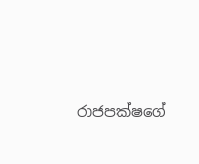රාජපක්ෂගේ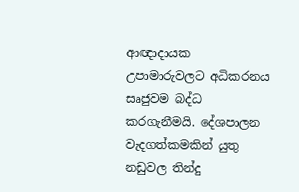ආඥාදායක උපාමාරුවලට අධිකරනය සෘජුවම බද්ධ කරගැනීමයි. දේශපාලන වැදගත්කමකින් යුතු නඩුවල තින්දු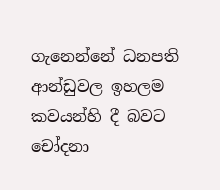ගැනෙන්නේ ධනපති ආන්ඩුවල ඉහලම කවයන්හි දී බවට චෝදනා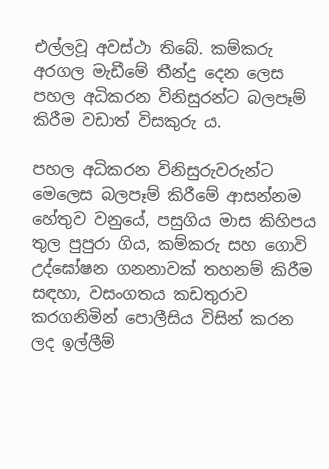එල්ලවූ අවස්ථා තිබේ. කම්කරු අරගල මැඩීමේ තීන්දු දෙන ලෙස පහල අධිකරන විනිසුරන්ට බලපෑම් කිරීම වඩාත් විසකුරු ය.

පහල අධිකරන විනිසුරුවරුන්ට මෙලෙස බලපෑම් කිරීමේ ආසන්නම හේතුව වනුයේ, පසුගිය මාස කිහිපය තුල පුපුරා ගිය, කම්කරු සහ ගොවි උද්ඝෝෂන ගනනාවක් තහනම් කිරීම සඳහා, වසංගතය කඩතුරාව කරගනිමින් පොලීසිය විසින් කරන ලද ඉල්ලීම්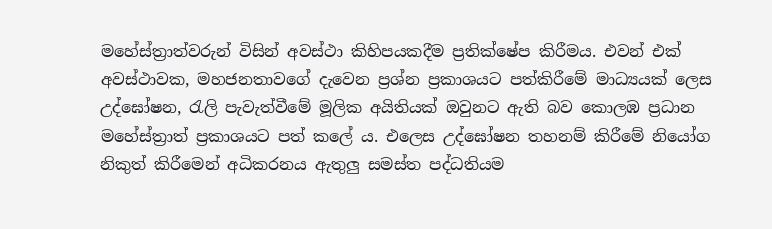මහේස්ත්‍රාත්වරුන් විසින් අවස්ථා කිහිපයකදීම ප්‍රතික්ෂේප කිරීමය. එවන් එක් අවස්ථාවක, මහජනතාවගේ දැවෙන ප්‍රශ්න ප්‍රකාශයට පත්කිරීමේ මාධ්‍යයක් ලෙස උද්ඝෝෂන, රැලි පැවැත්වීමේ මූලික අයිතියක් ඔවුනට ඇති බව කොලඹ ප්‍රධාන මහේස්ත්‍රාත් ප්‍රකාශයට පත් කලේ ය. එලෙස උද්ඝෝෂන තහනම් කිරීමේ නියෝග නිකුත් කිරීමෙන් අධිකරනය ඇතුලු සමස්ත පද්ධතියම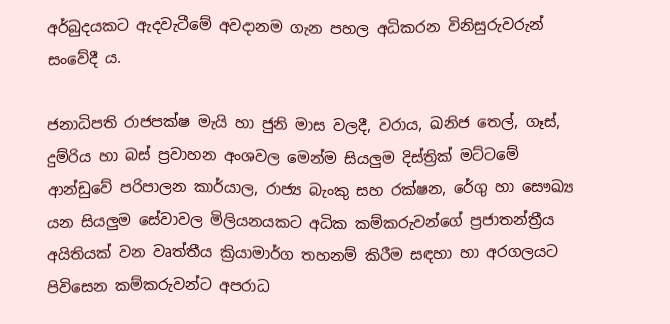අර්බුදයකට ඇදවැටීමේ අවදානම ගැන පහල අධිකරන විනිසුරුවරුන් සංවේදී ය.

ජනාධිපති රාජපක්ෂ මැයි හා ජුනි මාස වලදී, වරාය, ඛනිජ තෙල්, ගෑස්, දුම්රිය හා බස් ප්‍රවාහන අංශවල මෙන්ම සියලුම දිස්ත්‍රික් මට්ටමේ ආන්ඩුවේ පරිපාලන කාර්යාල, රාජ්‍ය බැංකු සහ රක්ෂන, රේගු හා සෞඛ්‍ය යන සියලුම සේවාවල මිලියනයකට අධික කම්කරුවන්ගේ ප්‍රජාතන්ත්‍රීය අයිතියක් වන වෘත්තීය ක්‍රියාමාර්ග තහනම් කිරීම සඳහා හා අරගලයට පිවිසෙන කම්කරුවන්ට අපරාධ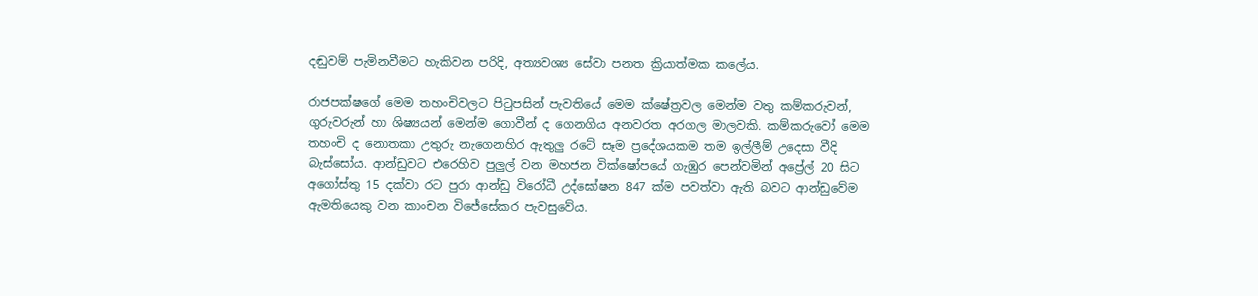දඬුවම් පැමිනවීමට හැකිවන පරිදි, අත්‍යවශ්‍ය සේවා පනත ක්‍රියාත්මක කලේය.

රාජපක්ෂගේ මෙම තහංචිවලට පිටුපසින් පැවතියේ මෙම ක්ෂේත්‍රවල මෙන්ම වතු කම්කරුවන්, ගුරුවරුන් හා ශිෂ්‍යයන් මෙන්ම ගොවීන් ද ගෙනගිය අනවරත අරගල මාලවකි. කම්කරුවෝ මෙම තහංචි ද නොතකා උතුරු නැගෙනහිර ඇතුලු රටේ සෑම ප්‍රදේශයකම තම ඉල්ලීම් උදෙසා වීදි බැස්සෝය. ආන්ඩුවට එරෙහිව පුලුල් වන මහජන වික්ෂෝපයේ ගැඹුර පෙන්වමින් අප්‍රේල් 20 සිට අගෝස්තු 15 දක්වා රට පුරා ආන්ඩු විරෝධී උද්ඝෝෂන 847 ක්ම පවත්වා ඇති බවට ආන්ඩුවේම ඇමතියෙකු වන කාංචන විජේසේකර පැවසුවේය.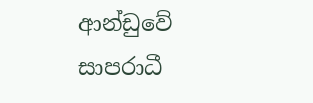ආන්ඩුවේ සාපරාධී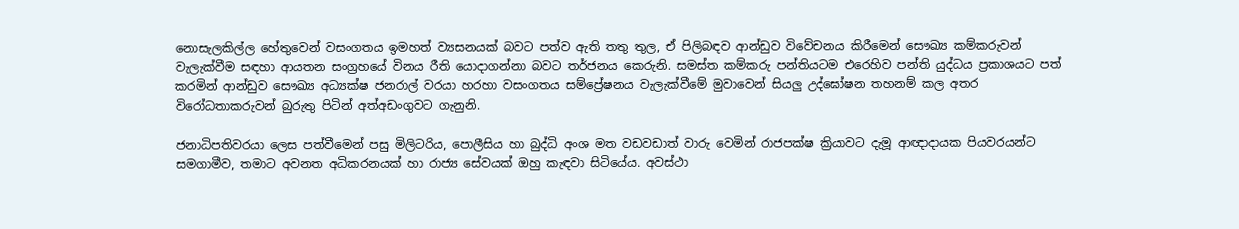නොසැලකිල්ල හේතුවෙන් වසංගතය ඉමහත් ව්‍යසනයක් බවට පත්ව ඇති තතු තුල, ඒ පිලිබඳව ආන්ඩුව විවේචනය කිරීමෙන් සෞඛ්‍ය කම්කරුවන් වැලැක්වීම සඳහා ආයතන සංග්‍රහයේ විනය රීති යොදාගන්නා බවට තර්ජනය කෙරුනි. සමස්ත කම්කරු පන්තියටම එරෙහිව පන්ති යුද්ධය ප්‍රකාශයට පත් කරමින් ආන්ඩුව සෞඛ්‍ය අධ්‍යක්ෂ ජනරාල් වරයා හරහා වසංගතය සම්ප්‍රේෂනය වැලැක්වීමේ මුවාවෙන් සියලු උද්ඝෝෂන තහනම් කල අතර විරෝධතාකරුවන් බුරුතු පිටින් අත්අඩංගුවට ගැනුනි.

ජනාධිපතිවරයා ලෙස පත්වීමෙන් පසු මිලිටරිය, පොලීසිය හා බුද්ධි අංශ මත වඩවඩාත් වාරු වෙමින් රාජපක්ෂ ක්‍රියාවට දැමූ ආඥාදායක පියවරයන්ට සමගාමීව, තමාට අවනත අධිකරනයක් හා රාජ්‍ය සේවයක් ඔහු කැඳවා සිටියේය. අවස්ථා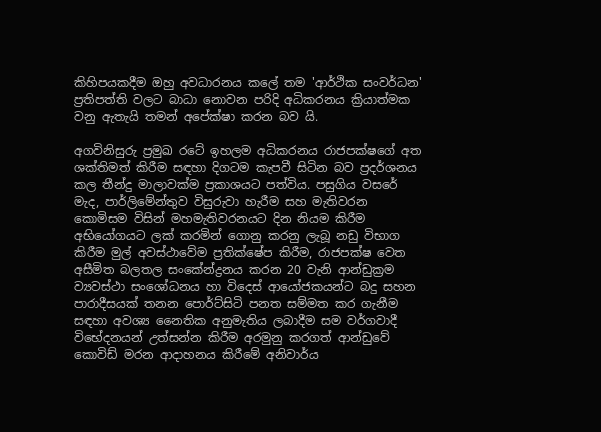කිහිපයකදීම ඔහු අවධාරනය කලේ තම 'ආර්ථික සංවර්ධන' ප්‍රතිපත්ති වලට බාධා නොවන පරිදි අධිකරනය ක්‍රියාත්මක වනු ඇතැයි තමන් අපේක්ෂා කරන බව යි.

අගවිනිසුරු ප්‍රමුඛ රටේ ඉහලම අධිකරනය රාජපක්ෂගේ අත ශක්තිමත් කිරීම සඳහා දිගටම කැපවී සිටින බව ප්‍රදර්ශනය කල තීන්දු මාලාවක්ම ප්‍රකාශයට පත්විය. පසුගිය වසරේ මැද, පාර්ලිමේන්තුව විසුරුවා හැරීම සහ මැතිවරන කොමිසම විසින් මහමැතිවරනයට දින නියම කිරීම අභියෝගයට ලක් කරමින් ගොනු කරනු ලැබූ නඩු විභාග කිරීම මුල් අවස්ථාවේම ප්‍රතික්ෂේප කිරීම, රාජපක්ෂ වෙත අසීමිත බලතල සංකේන්ද්‍රනය කරන 20 වැනි ආන්ඩුක්‍රම ව්‍යවස්ථා සංශෝධනය හා විදෙස් ආයෝජකයන්ට බදු සහන පාරාදීසයක් තනන පොර්ට්සිටි පනත සම්මත කර ගැනීම සඳහා අවශ්‍ය නෛතික අනුමැතිය ලබාදීම සම වර්ගවාදී විභේදනයන් උත්සන්න කිරීම අරමුනු කරගත් ආන්ඩුවේ කොවිඩ් මරන ආදාහනය කිරීමේ අනිවාර්ය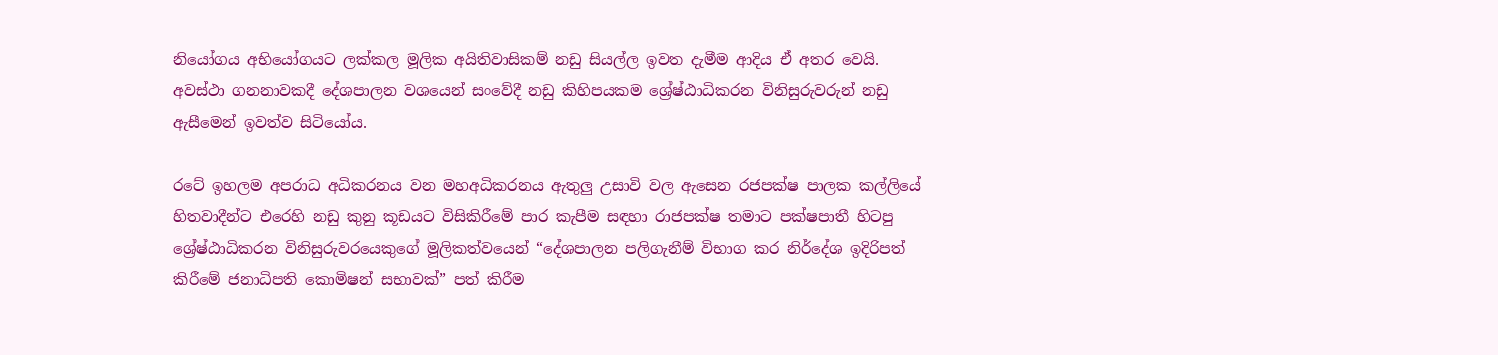නියෝගය අභියෝගයට ලක්කල මූලික අයිතිවාසිකම් නඩු සියල්ල ඉවත දැමීම ආදිය ඒ අතර වෙයි. අවස්ථා ගනනාවකදී දේශපාලන වශයෙන් සංවේදී නඩු කිහිපයකම ශ්‍රේෂ්ඨාධිකරන විනිසුරුවරුන් නඩු ඇසීමෙන් ඉවත්ව සිටියෝය.

රටේ ඉහලම අපරාධ අධිකරනය වන මහඅධිකරනය ඇතුලු උසාවි වල ඇසෙන රජපක්ෂ පාලක කල්ලියේ හිතවාදීන්ට එරෙහි නඩු කුනු කූඩයට විසිකිරීමේ පාර කැපීම සඳහා රාජපක්ෂ තමාට පක්ෂපාතී හිටපු ශ්‍රේෂ්ඨාධිකරන විනිසුරුවරයෙකුගේ මූලිකත්වයෙන් “දේශපාලන පලිගැනීම් විභාග කර නිර්දේශ ඉදිරිපත් කිරීමේ ජනාධිපති කොමිෂන් සභාවක්” පත් කිරීම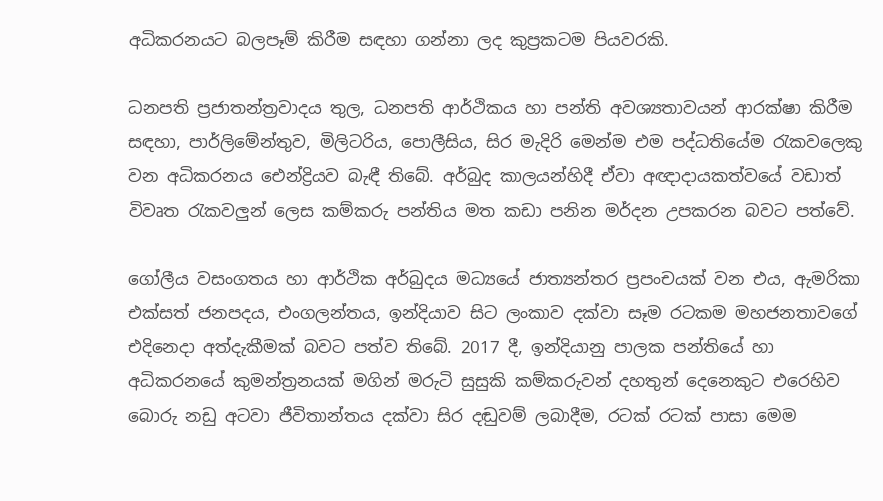අධිකරනයට බලපෑම් කිරීම සඳහා ගන්නා ලද කුප්‍රකටම පියවරකි.

ධනපති ප්‍රජාතන්ත්‍රවාදය තුල, ධනපති ආර්ථිකය හා පන්ති අවශ්‍යතාවයන් ආරක්ෂා කිරීම සඳහා, පාර්ලිමේන්තුව, මිලිටරිය, පොලීසිය, සිර මැදිරි මෙන්ම එම පද්ධතියේම රැකවලෙකු වන අධිකරනය ඓන්ද්‍රියව බැඳී තිබේ. අර්බුද කාලයන්හිදී ඒවා අඥාදායකත්වයේ වඩාත් විවෘත රැකවලුන් ලෙස කම්කරු පන්තිය මත කඩා පනින මර්දන උපකරන බවට පත්වේ.

ගෝලීය වසංගතය හා ආර්ථික අර්බුදය මධ්‍යයේ ජාත්‍යන්තර ප්‍රපංචයක් වන එය, ඇමරිකා එක්සත් ජනපදය, එංගලන්තය, ඉන්දියාව සිට ලංකාව දක්වා සෑම රටකම මහජනතාවගේ එදිනෙදා අත්දැකීමක් බවට පත්ව තිබේ. 2017 දී, ඉන්දියානු පාලක පන්තියේ හා අධිකරනයේ කුමන්ත්‍රනයක් මගින් මරුටි සුසුකි කම්කරුවන් දහතුන් දෙනෙකුට එරෙහිව බොරු නඩු අටවා ජීවිතාන්තය දක්වා සිර දඬුවම් ලබාදීම, රටක් රටක් පාසා මෙම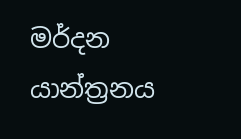මර්දන යාන්ත්‍රනය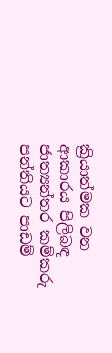ක්‍රියාත්මක වන ආකාරය පිලිබඳ ජාත්‍යන්තර කම්කරු පන්තියට පාඩම්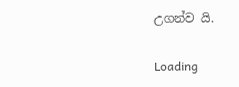උගන්ව යි.

Loading